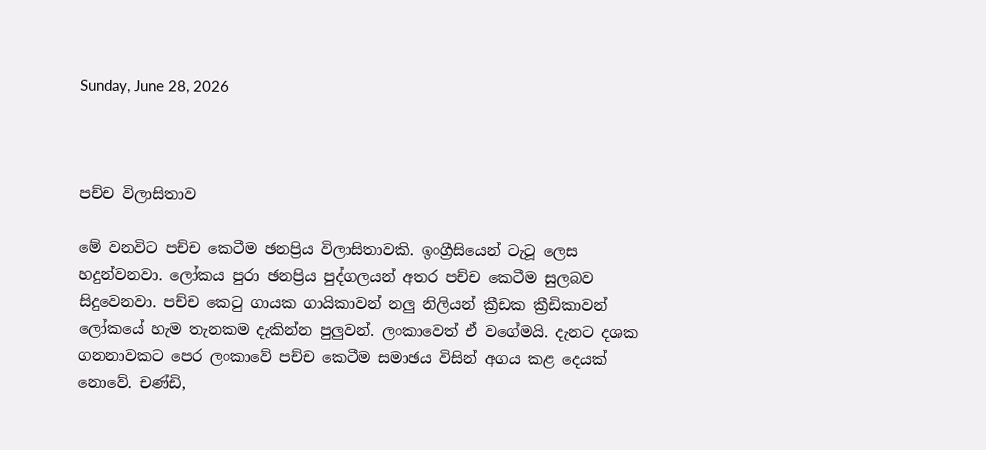Sunday, June 28, 2026



පච්ච විලාසිතාව

මේ වනවිට පච්ච කෙටීම ඡනප්‍රිය විලාසිතාවකි. ඉංග්‍රීසියෙන් ටැටූ ලෙස හදුන්වනවා. ලෝකය පුරා ඡනප්‍රිය පුද්ගලයන් අතර පච්ච කෙටීම සුලබව සිදුවෙනවා‍. පච්ච කෙටු ගායක ගායිකාවන් නලු නිලියන් ක්‍රීඩක ක්‍රීඩිකාවන් ලෝකයේ හැම තැනකම දැකින්න පුලුවන්. ලංකාවෙත් ඒ වගේමයි. දැනට දශක ගනනාවකට පෙර ලංකාවේ පච්ච කෙටීම සමාඡය විසින් අගය කළ දෙයක් නොවේ. චණ්ඩි,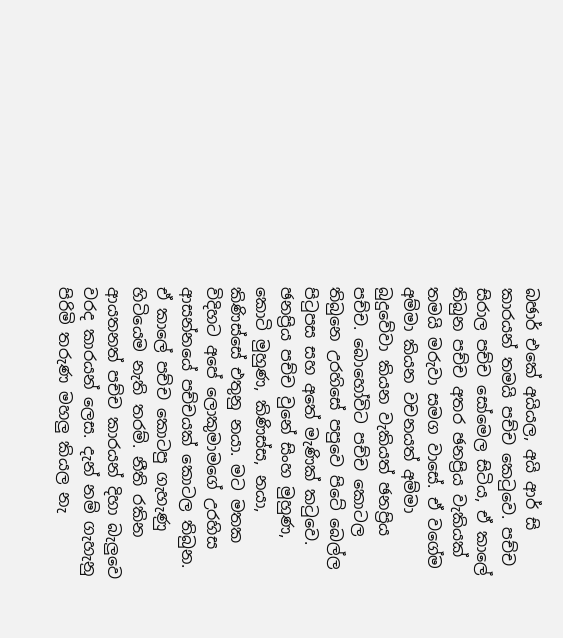බඡාර් එකේ අයියල, අයි ආර් සි කාරයන් තමයි පච්ච කෙටුවෙ. පච්ච සිරාල පච්ච සෝමෙල සිටිය, ඒ කාලේ තිබුන පච්ච අතර ඡනප්‍රිය වැකියක් තමයි මරුවා සමග වාසේ. ඒ වගේම අම්මා කියන වචනයත් අම්මා බුදුවේවා කියන වැකියත් ඡනප්‍රිය පච්ච. බොහෝවිට පච්ච කොටල තිබුනෙ උරහ‍ිසේ පපුවෙ පිටේ බෙල්ල පිටුපස සහ අතේ මැණික් කටුවෙ. ඡනප්‍රිය පච්ච වුනේ සිංහ මුහුණ, කොටි මුහුණ, කිණිස්ස, නයා, කිණිස්සේ එතුනු නයා. මට මතක විදිහට අපේ ලොකුමාමගේ උරහිස ආසන්නයේ පච්චයක් කොටල තිබුන. ඒ කාලේ පච්ච කොටපු ගැහැණු හිටියෙම නැති තරම්. නීති රකින ආයතනත් පච්ච කාරයන් දිහා බැලුවෙ වරද කාරයන් ලෙස. දැන් නම් ගැහැනු පිරිමි තරුණ මහලු කියල නැ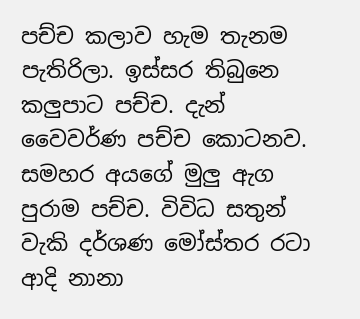පච්ච කලාව හැම තැනම පැතිරිලා. ඉස්සර තිබුනෙ කලුපාට පච්ච. දැන් වෛවර්ණ පච්ච කොටනව. සමහර අයගේ මුලු ඇග පුරාම පච්ච. විවිධ සතුන් වැකි දර්ශණ මෝස්තර රටා‍ ආදි නානා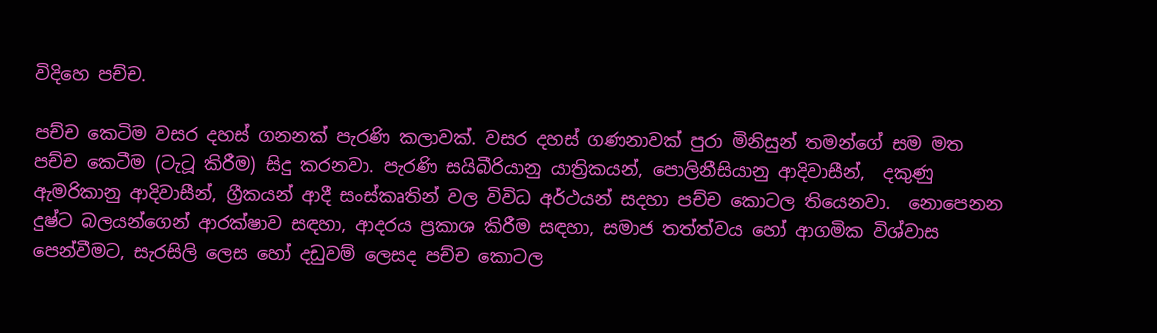විදිහෙ පච්ච.

පච්ච කෙටිම වසර දහස් ගනනක් පැරණි කලාවක්. වසර දහස් ගණනාවක් පුරා මිනිසුන් තමන්ගේ සම මත පච්ච කෙටීම (ටැටූ කිරීම) සිදු කරනවා. පැරණි සයිබීරියානු යාත්‍රිකයන්, පොලිනීසියානු ආදිවාසීන්,  දකුණු ඇමරිකානු ආදිවාසීන්, ග්‍රීකයන් ආදී සංස්කෘතින් වල විවිධ අර්ථයන් සදහා පච්ච කොටල තියෙනවා.  නොපෙනන දුෂ්ට බලයන්ගෙන් ආරක්ෂාව සඳහා, ආදරය ප්‍රකාශ කිරීම සඳහා, සමාජ තත්ත්වය හෝ ආගමික විශ්වාස පෙන්වීමට, සැරසිලි ලෙස හෝ දඩුවම් ලෙසද පච්ච කොටල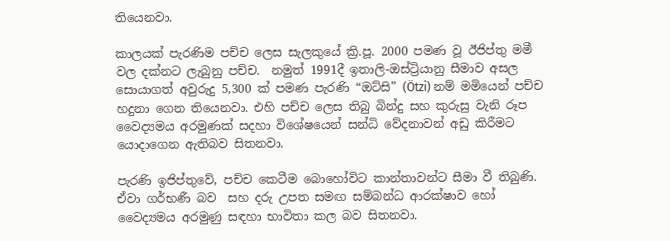තියෙනවා.

කාලයක් පැරණිම පච්ච ලෙස සැලකුයේ ක්‍රි.පූ. 2000 පමණ වූ ඊජිප්තු මමී වල දක්නට ලැබුනු පච්ච.  නමුත් 1991දී ඉතාලි-ඔස්ට්‍රියානු සීමාව අසල සොයාගත් අවුරුදු 5,300 ක් පමණ පැරණි “ඔට්සි” (Ötzi) නම් මමියෙන් පච්ච හදුනා ගෙන තියෙනවා. එහි පච්ච ලෙස තිබු බින්දු සහ කුරුසු වැනි රූප වෛද්‍යමය අරමුණක් සදහා විශේෂයෙන් සන්ධි වේදනාවන් අඩු කිරීමට යොදාගෙන ඇතිබව සිතනවා.

පැරණි ඉජිප්තුවේ, පච්ච කෙටීම බොහෝවිට කාන්තාවන්ට සීමා වී තිබුණි. ඒවා ගර්භණී බව  සහ දරු උපත සමඟ සම්බන්ධ ආරක්ෂාව හෝ වෛද්‍යමය අරමුණු සඳහා භාවිතා කල බව සිතනවා.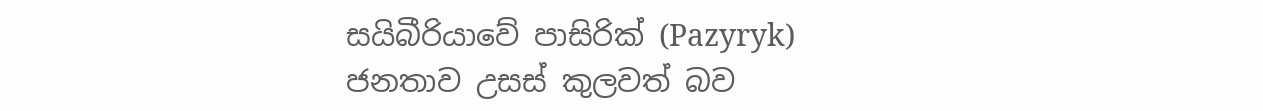සයිබීරියාවේ පාසිරික් (Pazyryk) ජනතාව උසස් කුලවත් බව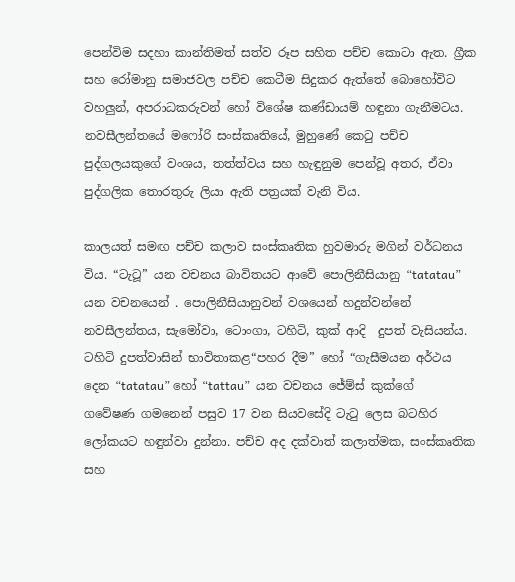පෙන්විම සදහා කාන්තිමත් සත්ව රූප සහිත පච්ච ‍කො‍ටා ඇත. ග්‍රීක සහ රෝමානු සමාජවල පච්ච කෙටීම සිදුකර ඇත්තේ බොහෝවිට වහලුන්, අපරාධකරුවන් හෝ විශේෂ කණ්ඩායම් හඳුනා ගැනීමටය. නවසීලන්තයේ මෆෝරි සංස්කෘතියේ, මුහුණේ කෙටු පච්ච පුද්ගලයකුගේ වංශය, තත්ත්වය සහ හැඳුනුම පෙන්වූ අතර, ඒවා පුද්ගලික තොරතුරු ලියා ඇති පත්‍රයක් වැනි විය.

කාලයත් සමඟ පච්ච කලාව සංස්කෘතික හුවමාරු මගින් වර්ධනය විය. “ටැටූ” යන වචනය බාවිතයට ආවේ පොලිනීසියානු “tatatau” යන වචනයෙන් . පොලිනීසියානුවන් වශයෙන් හදුන්වන්නේ නවසීලන්තය, සැමෝවා, ටොංගා, ටහිටි, කුක් ආදි  දුපත් වැසියන්ය. ටහිටි දුපත්වාසින් භාවිතාකළ“පහර දීම” හෝ “ගැසීමයන අර්ථය දෙන “tatatau” හෝ “tattau”  යන වචනය ජේම්ස් කුක්ගේ  ගවේෂණ ගමනෙන් පසුව 17 වන සියවසේදි ටැටු ලෙස බටහිර ලෝකයට හඳුන්වා දුන්නා. පච්ච අද දක්වාත් කලාත්මක, සංස්කෘතික සහ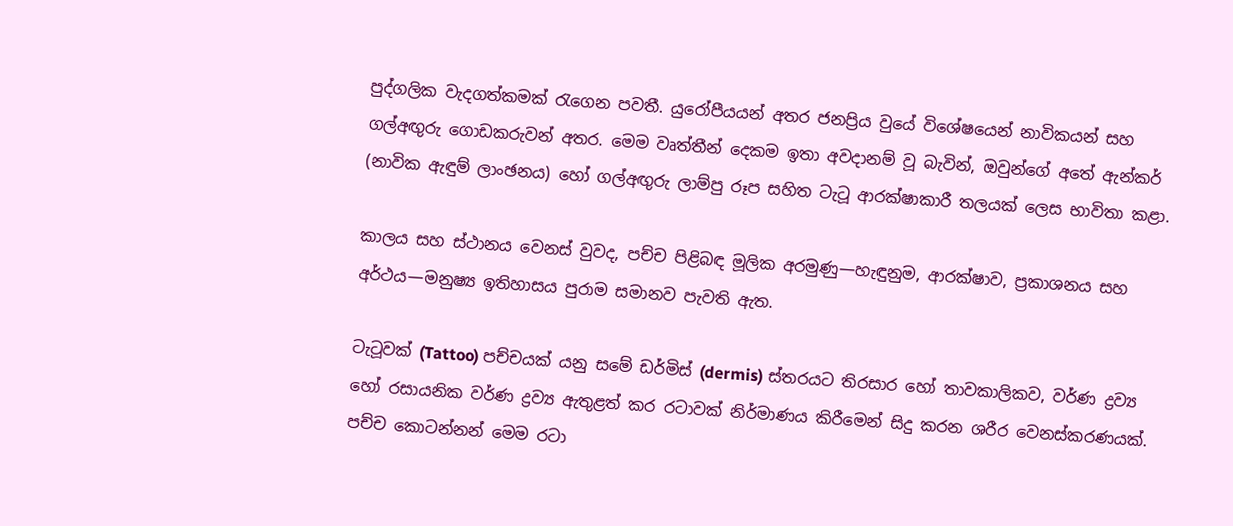පුද්ගලික වැදගත්කමක් රැගෙන පවතී. යුරෝපීයයන් අතර ජනප්‍රිය වුයේ විශේෂයෙන් නාවිකයන් සහ ගල්අඟුරු ගොඩකරුවන් අතර. මෙම වෘත්තීන් දෙකම ඉතා අවදානම් වූ බැවින්, ඔවුන්ගේ අතේ ඇන්කර් (නාවික ඇඳුම් ලාංඡනය) හෝ ගල්අඟුරු ලාම්පු රූප සහිත ටැටූ ආරක්ෂාකාරී තලයක් ලෙස භාවිතා කළා.

කාලය සහ ස්ථානය වෙනස් වුවද, පච්ච පිළිබඳ මූලික අරමුණු—හැඳුනුම, ආරක්ෂාව, ප්‍රකාශනය සහ අර්ථය—මනුෂ්‍ය ඉතිහාසය පුරාම සමානව පැවති ඇත.

ටැටූවක් (Tattoo) පච්චයක් යනු සමේ ඩර්මිස් (dermis) ස්තරයට තිරසාර හෝ තාවකාලිකව, වර්ණ ද්‍රව්‍ය හෝ රසායනික වර්ණ ද්‍රව්‍ය ඇතුළත් කර රටාවක් නිර්මාණය කිරීමෙන් සිදු කරන ශරීර වෙනස්කරණයක්. පච්ච කොටන්නන් මෙම රටා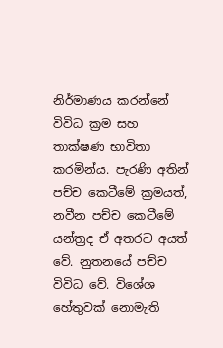නිර්මාණය කරන්නේ විවිධ ක්‍රම සහ තාක්ෂණ භාවිතා කරමින්ය. පැරණි අතින් පච්ච කෙටීමේ ක්‍රමයත්, නවීන පච්ච කෙටීමේ යන්ත්‍රද ඒ අතරට අයත් වේ. නුතනයේ පච්ච විවිධ වේ. විශේශ හේතුවක් නොමැති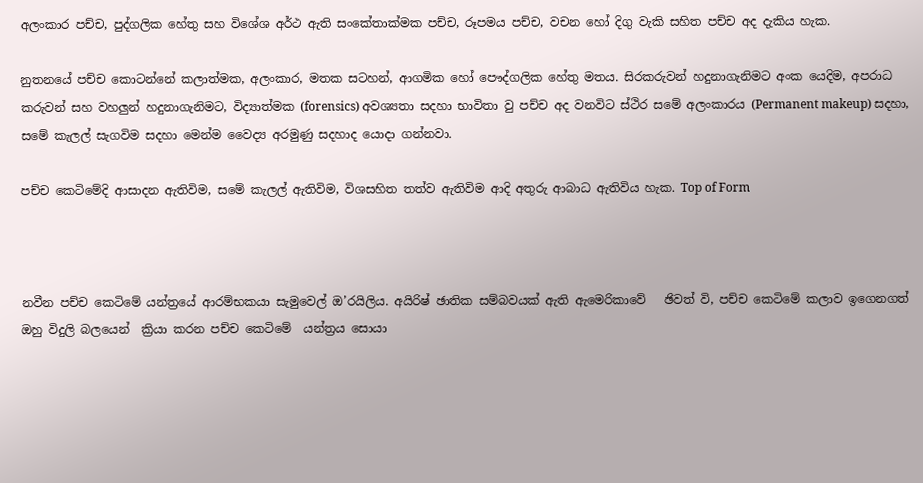අලංකාර පච්ච, පුද්ගලික හේතු සහ විශේශ අර්ථ ඇති සංකේතාක්මක පච්ච, රූපමය පච්ච, වචන හෝ දිගු වැකි සහිත පච්ච අද දැකිය හැක.

නුතනයේ පච්ච කොටන්නේ කලාත්මක, අලංකාර, මතක සටහන්, ආගමික හෝ පෞද්ගලික හේතු මතය. සිරකරුවන් හදුනාගැනිමට අංක යෙදිම, අපරාධ කරුවන් සහ වහලුන් හදුනාගැනිමට, විද්‍යාත්මක (forensics) අවශ්‍යතා සදහා භාවිතා වු පච්ච අද වනවිට ස්ථිර සමේ අලංකාරය (Permanent makeup) සදහා, සමේ කැලල් සැගවිම සදහා මෙන්ම වෛද්‍ය අරමුණු සදහාද යොදා ගන්නවා.

පච්ච කෙ‍ටිමේදි ආසාදන ඇතිවිම, සමේ කැලල් ඇතිවිම, විශසහිත තත්ව ඇතිවිම ආදි අතුරු ආබාධ ඇතිවිය හැක. Top of Form



නවීන පච්ච කෙටිමේ යන්ත්‍රයේ ආරම්භකයා සැමුවෙල් ඔ’රයිලිය. අයිරිෂ් ඡාතික සම්බවයක් ඇති ඇමෙරිකාවේ   ඡිවත් වි, පච්ච කෙටිමේ කලාව ඉගෙනගත් ඔහු විදුලි බලයෙන්  ක්‍රියා කරන පච්ච කෙටිමේ  යන්ත්‍රය සොයා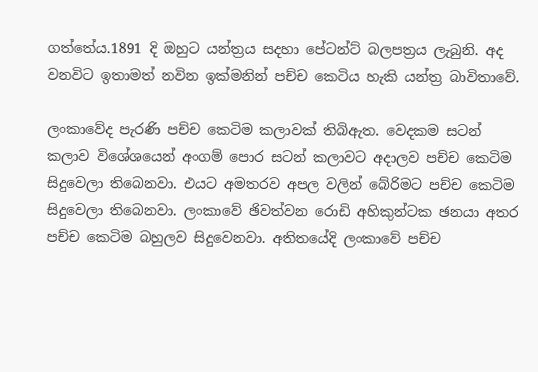ගත්තේය.1891 දි ඔහුට යන්ත්‍රය සදහා පේටන්ට් බලපත්‍රය ලැබුනි. අද වනවිට ඉතාමත් නවින ඉක්මනින් පච්ච කෙටිය හැකි යන්ත්‍ර බාවිතාවේ.

ලංකාවේද පැරණි පච්ච කෙටිම කලාවක් තිබිඇත. වෙදකම සටන් කලාව විශේශයෙන් අංගම් පොර සටන් කලාවට අදාලව පච්ච කෙටිම සිදුවෙලා තිබෙනවා. එයට අමතරව අපල වලින් බේරිමට පච්ච කෙටිම සිදුවෙලා තිබෙනවා. ලංකාවේ ඡිවත්වන රොඩි අහිකුන්ටක ඡනයා අතර පච්ච කෙටිම බහුලව සිදුවෙනවා. අතිත‍යේදි ලංක‍ාවේ පච්ච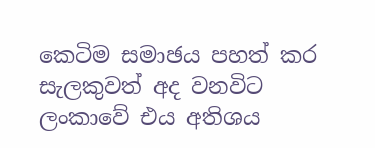කෙටිම සමාඡය පහත් කර සැලකුවත් අද වනවිට ලංකාවේ එය අතිශය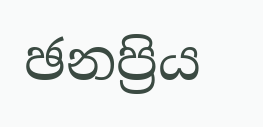ඡනප්‍රිය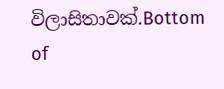විලාසිතාවක්.Bottom of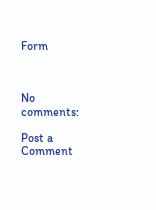Form



No comments:

Post a Comment